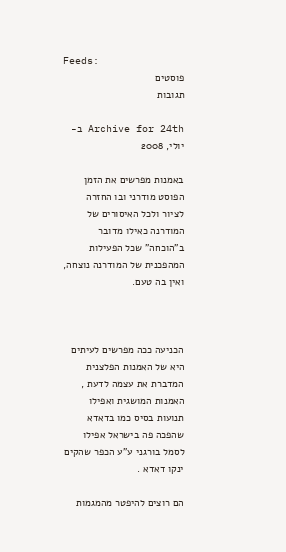Feeds:
פוסטים
תגובות

Archive for 24th ב-יולי, 2008

באמנות מפרשים את הזמן הפוסט מודרני ובו החזרה לציור ולכל האיסורים של המודרנה כאילו מדובר ב"הוכחה" שכל הפעילות המהפכנית של המודרנה נוצחה, ואין בה טעם.



הכניעה ככה מפרשים לעיתים היא של האמנות הפלצנית המדברת את עצמה לדעת , האמנות המושגית ואפילו תנועות בסיס כמו בדאדא שהפכה פה בישראל אפילו לסמל בורגני ע"ע הכפר שהקים ינקו דאדא .

הם רוצים להיפטר מהמגמות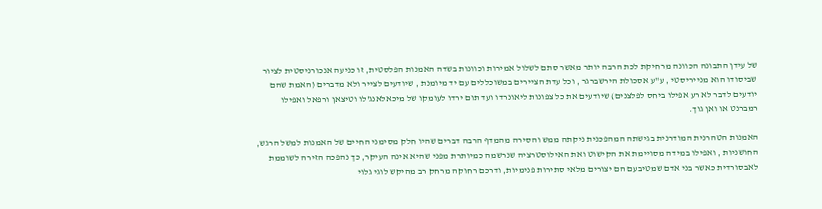של עידן התבונה הכוונה מרחיקת לכת הרבה יותר מאשר סתם לשלול אמירות וכוונות בשדה האמנות הפלסטית, זו כניעה אנכורניסטית לציור שביסודו הוא מנייריסטי , ע"ע אסכולת הירשברגר , וכל עדת הציירים במשוכללים עם יד מיומנת , שיודעים לצייר ולא מדברים (האמת שהם יודעים לדבר לא רע אפילו ביחס לפלצנים) שיודעים את כל צפונות ליאונרדו ועד תום ירדו לעומקו של מיכאלאנג'לו וטיצאן ורפאל ואפילו רמברנט או ואן גוך.

האמנות הטהרנית המודרנית בגישתה המהפכנית ניקתה ממש והסירה מהמדף הרבה דברים שהיו חלק מסימני החיים של האמנות למשל הרגש, החושניות , ואפילו במידה מסויימת את הקישוט ואת האילוסטרציה שנרשמה כמיותרת מפני שהיא אינה העיקר, כך נהפכה הזירה לשוממת לאבסורדית כאשר בני אדם שמטיבעם הם יצורים מלאי סתירות פנימיות, ודרכם רחוקה מרחק רב מהיקש לוגי גלוי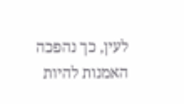לעין, כך נהפכה האמנות להיות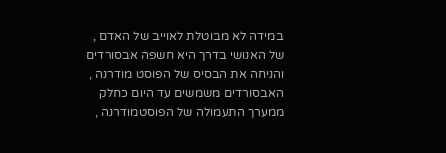במידה לא מבוטלת לאוייב של האדם , של האנושי בדרך היא חשפה אבסורדים והניחה את הבסיס של הפוסט מודרנה , האבסורדים משמשים עד היום כחלק ממערך התעמולה של הפוסטמודרנה ,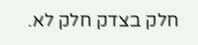חלק בצדק חלק לא.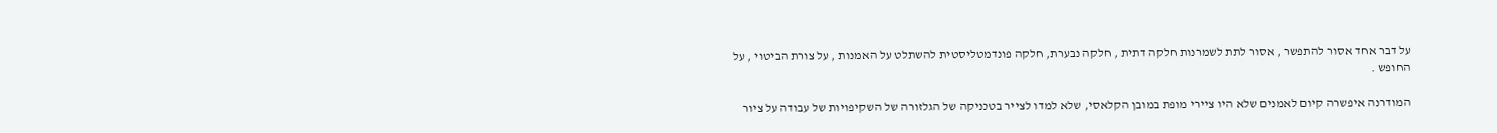על דבר אחד אסור להתפשר , אסור לתת לשמרנות חלקה דתית , חלקה נבערת, חלקה פונדמטליסטית להשתלט על האמנות , על צורת הביטוי , על החופש .

המודרנה איפשרה קיום לאמנים שלא היו ציירי מופת במובן הקלאסי, שלא למדו לצייר בטכניקה של הגלזורה של השקיפויות של עבודה על ציור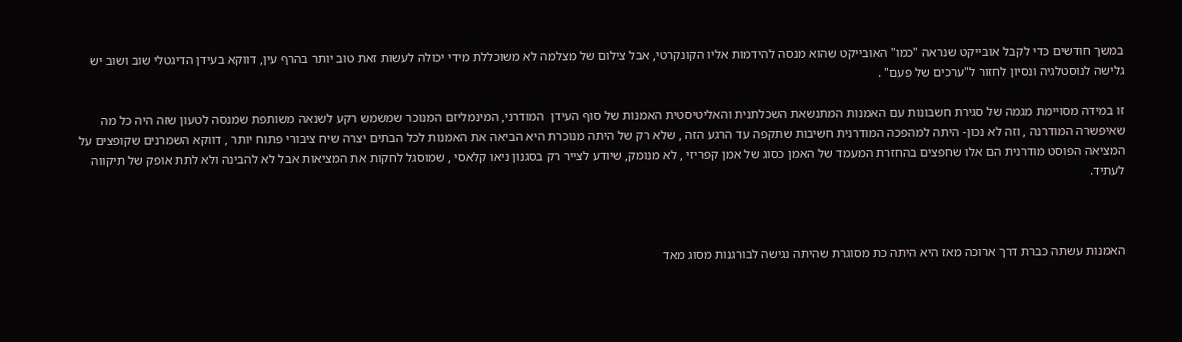במשך חודשים כדי לקבל אובייקט שנראה "כמו" האובייקט שהוא מנסה להידמות אליו הקונקרטי, אבל צילום של מצלמה לא משוכללת מידי יכולה לעשות זאת טוב יותר בהרף עין, דווקא בעידן הדיגטלי שוב ושוב יש גלישה לנוסטלגיה ונסיון לחזור ל"ערכים של פעם" .

זו במידה מסויימת מגמה של סגירת חשבונות עם האמנות המתנשאת השכלתנית והאליטיסטית האמנות של סוף העידן  המודרני, המינמליזם המנוכר שמשמש רקע לשנאה משותפת שמנסה לטעון שזה היה כל מה שאיפשרה המודרנה , וזה לא נכון- היתה למהפכה המודרנית חשיבות שתקפה עד הרגע הזה , שלא רק של היתה מנוכרת היא הביאה את האמנות לכל הבתים יצרה שיח ציבורי פתוח יותר , דווקא השמרנים שקופצים על המציאה הפוסט מודרנית הם אלו שחפצים בהחזרת המעמד של האמן כסוג של אמן קפריזי , לא מנומק, שיודע לצייר רק בסגנון ניאו קלאסי , שמוסגל לחקות את המציאות אבל לא להבינה ולא לתת אופק של תיקווה לעתיד.



האמנות עשתה כברת דרך ארוכה מאז היא היתה כת מסוגרת שהיתה נגישה לבורגנות מסוג מאד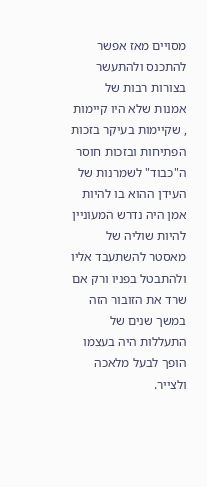מסויים מאז אפשר להתכנס ולהתעשר בצורות רבות של אמנות שלא היו קיימות , שקיימות בעיקר בזכות הפתיחות ובזכות חוסר ה"כבוד" לשמרנות של העידן ההוא בו להיות אמן היה נדרש המעוניין להיות שוליה של מאסטר להשתעבד אליו ולהתבטל בפניו ורק אם שרד את הזובור הזה במשך שנים של התעללות היה בעצמו הופך לבעל מלאכה ולצייר.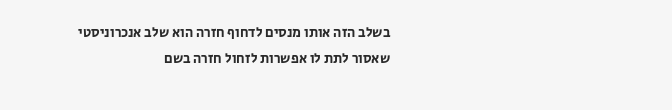בשלב הזה אותו מנסים לדחוף חזרה הוא שלב אנכרוניסטי שאסור לתת לו אפשרות לזחול חזרה בשם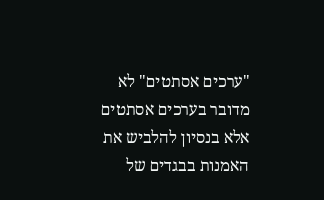"ערכים אסתטים" לא מדובר בערכים אסתטים אלא בנסיון להלביש את האמנות בבגדים של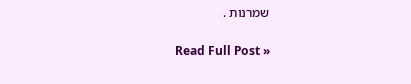שמרנות .

Read Full Post »